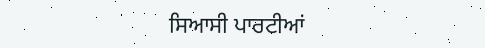ਸਿਆਸੀ ਪਾਰਟੀਆਂ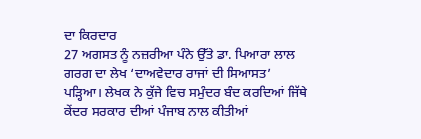ਦਾ ਕਿਰਦਾਰ
27 ਅਗਸਤ ਨੂੰ ਨਜ਼ਰੀਆ ਪੰਨੇ ਉੱਤੇ ਡਾ. ਪਿਆਰਾ ਲਾਲ ਗਰਗ ਦਾ ਲੇਖ ‘ਦਾਅਵੇਦਾਰ ਰਾਜਾਂ ਦੀ ਸਿਆਸਤ’ ਪੜ੍ਹਿਆ। ਲੇਖਕ ਨੇ ਕੁੱਜੇ ਵਿਚ ਸਮੁੰਦਰ ਬੰਦ ਕਰਦਿਆਂ ਜਿੱਥੇ ਕੇਂਦਰ ਸਰਕਾਰ ਦੀਆਂ ਪੰਜਾਬ ਨਾਲ ਕੀਤੀਆਂ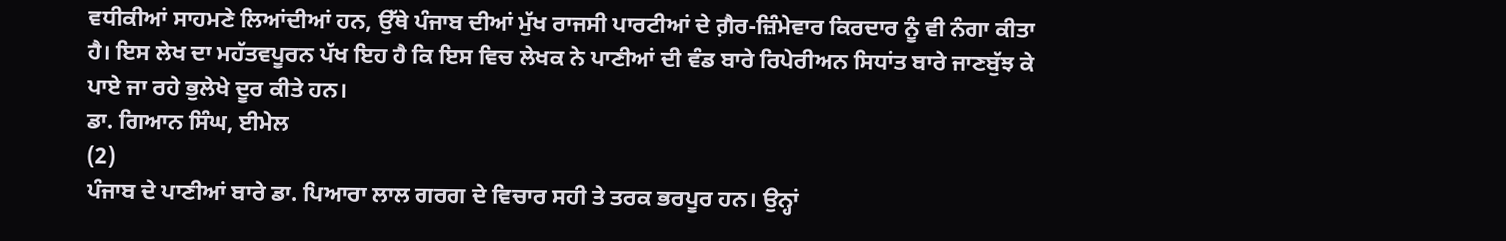ਵਧੀਕੀਆਂ ਸਾਹਮਣੇ ਲਿਆਂਦੀਆਂ ਹਨ, ਉੱਥੇ ਪੰਜਾਬ ਦੀਆਂ ਮੁੱਖ ਰਾਜਸੀ ਪਾਰਟੀਆਂ ਦੇ ਗ਼ੈਰ-ਜ਼ਿੰਮੇਵਾਰ ਕਿਰਦਾਰ ਨੂੰ ਵੀ ਨੰਗਾ ਕੀਤਾ ਹੈ। ਇਸ ਲੇਖ ਦਾ ਮਹੱਤਵਪੂਰਨ ਪੱਖ ਇਹ ਹੈ ਕਿ ਇਸ ਵਿਚ ਲੇਖਕ ਨੇ ਪਾਣੀਆਂ ਦੀ ਵੰਡ ਬਾਰੇ ਰਿਪੇਰੀਅਨ ਸਿਧਾਂਤ ਬਾਰੇ ਜਾਣਬੁੱਝ ਕੇ ਪਾਏ ਜਾ ਰਹੇ ਭੁਲੇਖੇ ਦੂਰ ਕੀਤੇ ਹਨ।
ਡਾ. ਗਿਆਨ ਸਿੰਘ, ਈਮੇਲ
(2)
ਪੰਜਾਬ ਦੇ ਪਾਣੀਆਂ ਬਾਰੇ ਡਾ. ਪਿਆਰਾ ਲਾਲ ਗਰਗ ਦੇ ਵਿਚਾਰ ਸਹੀ ਤੇ ਤਰਕ ਭਰਪੂਰ ਹਨ। ਉਨ੍ਹਾਂ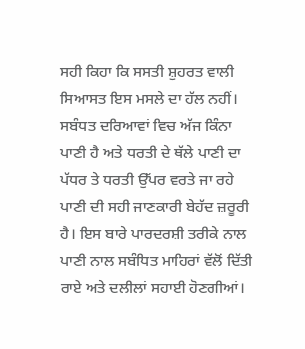ਸਹੀ ਕਿਹਾ ਕਿ ਸਸਤੀ ਸ਼ੁਹਰਤ ਵਾਲੀ ਸਿਆਸਤ ਇਸ ਮਸਲੇ ਦਾ ਹੱਲ ਨਹੀਂ। ਸਬੰਧਤ ਦਰਿਆਵਾਂ ਵਿਚ ਅੱਜ ਕਿੰਨਾ ਪਾਣੀ ਹੈ ਅਤੇ ਧਰਤੀ ਦੇ ਥੱਲੇ ਪਾਣੀ ਦਾ ਪੱਧਰ ਤੇ ਧਰਤੀ ਉੱਪਰ ਵਰਤੇ ਜਾ ਰਹੇ ਪਾਣੀ ਦੀ ਸਹੀ ਜਾਣਕਾਰੀ ਬੇਹੱਦ ਜ਼ਰੂਰੀ ਹੈ। ਇਸ ਬਾਰੇ ਪਾਰਦਰਸ਼ੀ ਤਰੀਕੇ ਨਾਲ ਪਾਣੀ ਨਾਲ ਸਬੰਧਿਤ ਮਾਹਿਰਾਂ ਵੱਲੋਂ ਦਿੱਤੀ ਰਾਏ ਅਤੇ ਦਲੀਲਾਂ ਸਹਾਈ ਹੋਣਗੀਆਂ।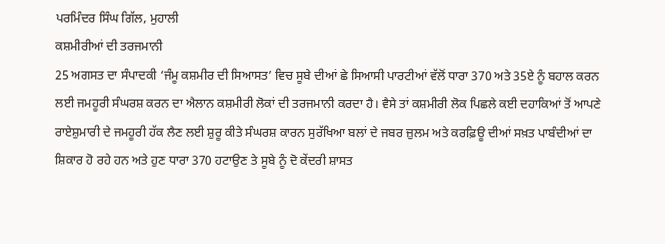ਪਰਮਿੰਦਰ ਸਿੰਘ ਗਿੱਲ, ਮੁਹਾਲੀ
ਕਸ਼ਮੀਰੀਆਂ ਦੀ ਤਰਜਮਾਨੀ
25 ਅਗਸਤ ਦਾ ਸੰਪਾਦਕੀ ‘ਜੰਮੂ ਕਸ਼ਮੀਰ ਦੀ ਸਿਆਸਤ’ ਵਿਚ ਸੂਬੇ ਦੀਆਂ ਛੇ ਸਿਆਸੀ ਪਾਰਟੀਆਂ ਵੱਲੋਂ ਧਾਰਾ 370 ਅਤੇ 35ਏ ਨੂੰ ਬਹਾਲ ਕਰਨ ਲਈ ਜਮਹੂਰੀ ਸੰਘਰਸ਼ ਕਰਨ ਦਾ ਐਲਾਨ ਕਸ਼ਮੀਰੀ ਲੋਕਾਂ ਦੀ ਤਰਜਮਾਨੀ ਕਰਦਾ ਹੈ। ਵੈਸੇ ਤਾਂ ਕਸ਼ਮੀਰੀ ਲੋਕ ਪਿਛਲੇ ਕਈ ਦਹਾਕਿਆਂ ਤੋਂ ਆਪਣੇ ਰਾਏਸ਼ੁਮਾਰੀ ਦੇ ਜਮਹੂਰੀ ਹੱਕ ਲੈਣ ਲਈ ਸ਼ੁਰੂ ਕੀਤੇ ਸੰਘਰਸ਼ ਕਾਰਨ ਸੁਰੱਖਿਆ ਬਲਾਂ ਦੇ ਜਬਰ ਜ਼ੁਲਮ ਅਤੇ ਕਰਫ਼ਿਊ ਦੀਆਂ ਸਖ਼ਤ ਪਾਬੰਦੀਆਂ ਦਾ ਸ਼ਿਕਾਰ ਹੋ ਰਹੇ ਹਨ ਅਤੇ ਹੁਣ ਧਾਰਾ 370 ਹਟਾਉਣ ਤੇ ਸੂਬੇ ਨੂੰ ਦੋ ਕੇਂਦਰੀ ਸ਼ਾਸਤ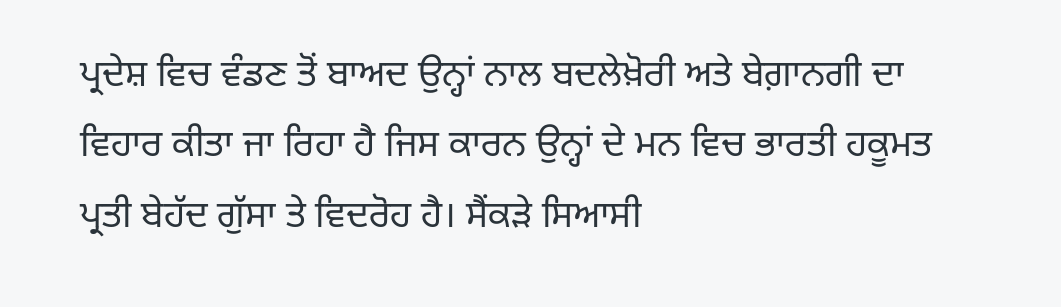ਪ੍ਰਦੇਸ਼ ਵਿਚ ਵੰਡਣ ਤੋਂ ਬਾਅਦ ਉਨ੍ਹਾਂ ਨਾਲ ਬਦਲੇਖ਼ੋਰੀ ਅਤੇ ਬੇਗ਼ਾਨਗੀ ਦਾ ਵਿਹਾਰ ਕੀਤਾ ਜਾ ਰਿਹਾ ਹੈ ਜਿਸ ਕਾਰਨ ਉਨ੍ਹਾਂ ਦੇ ਮਨ ਵਿਚ ਭਾਰਤੀ ਹਕੂਮਤ ਪ੍ਰਤੀ ਬੇਹੱਦ ਗੁੱਸਾ ਤੇ ਵਿਦਰੋਹ ਹੈ। ਸੈਂਕੜੇ ਸਿਆਸੀ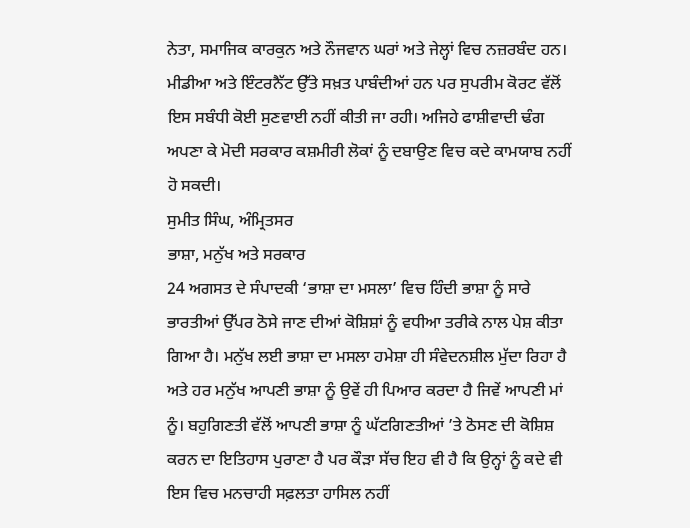ਨੇਤਾ, ਸਮਾਜਿਕ ਕਾਰਕੁਨ ਅਤੇ ਨੌਜਵਾਨ ਘਰਾਂ ਅਤੇ ਜੇਲ੍ਹਾਂ ਵਿਚ ਨਜ਼ਰਬੰਦ ਹਨ। ਮੀਡੀਆ ਅਤੇ ਇੰਟਰਨੈੱਟ ਉੱਤੇ ਸਖ਼ਤ ਪਾਬੰਦੀਆਂ ਹਨ ਪਰ ਸੁਪਰੀਮ ਕੋਰਟ ਵੱਲੋਂ ਇਸ ਸਬੰਧੀ ਕੋਈ ਸੁਣਵਾਈ ਨਹੀਂ ਕੀਤੀ ਜਾ ਰਹੀ। ਅਜਿਹੇ ਫਾਸ਼ੀਵਾਦੀ ਢੰਗ ਅਪਣਾ ਕੇ ਮੋਦੀ ਸਰਕਾਰ ਕਸ਼ਮੀਰੀ ਲੋਕਾਂ ਨੂੰ ਦਬਾਉਣ ਵਿਚ ਕਦੇ ਕਾਮਯਾਬ ਨਹੀਂ ਹੋ ਸਕਦੀ।
ਸੁਮੀਤ ਸਿੰਘ, ਅੰਮ੍ਰਿਤਸਰ
ਭਾਸ਼ਾ, ਮਨੁੱਖ ਅਤੇ ਸਰਕਾਰ
24 ਅਗਸਤ ਦੇ ਸੰਪਾਦਕੀ ‘ਭਾਸ਼ਾ ਦਾ ਮਸਲਾ’ ਵਿਚ ਹਿੰਦੀ ਭਾਸ਼ਾ ਨੂੰ ਸਾਰੇ ਭਾਰਤੀਆਂ ਉੱਪਰ ਠੋਸੇ ਜਾਣ ਦੀਆਂ ਕੋਸ਼ਿਸ਼ਾਂ ਨੂੰ ਵਧੀਆ ਤਰੀਕੇ ਨਾਲ ਪੇਸ਼ ਕੀਤਾ ਗਿਆ ਹੈ। ਮਨੁੱਖ ਲਈ ਭਾਸ਼ਾ ਦਾ ਮਸਲਾ ਹਮੇਸ਼ਾ ਹੀ ਸੰਵੇਦਨਸ਼ੀਲ ਮੁੱਦਾ ਰਿਹਾ ਹੈ ਅਤੇ ਹਰ ਮਨੁੱਖ ਆਪਣੀ ਭਾਸ਼ਾ ਨੂੰ ਉਵੇਂ ਹੀ ਪਿਆਰ ਕਰਦਾ ਹੈ ਜਿਵੇਂ ਆਪਣੀ ਮਾਂ ਨੂੰ। ਬਹੁਗਿਣਤੀ ਵੱਲੋਂ ਆਪਣੀ ਭਾਸ਼ਾ ਨੂੰ ਘੱਟਗਿਣਤੀਆਂ ’ਤੇ ਠੋਸਣ ਦੀ ਕੋਸ਼ਿਸ਼ ਕਰਨ ਦਾ ਇਤਿਹਾਸ ਪੁਰਾਣਾ ਹੈ ਪਰ ਕੌੜਾ ਸੱਚ ਇਹ ਵੀ ਹੈ ਕਿ ਉਨ੍ਹਾਂ ਨੂੰ ਕਦੇ ਵੀ ਇਸ ਵਿਚ ਮਨਚਾਹੀ ਸਫ਼ਲਤਾ ਹਾਸਿਲ ਨਹੀਂ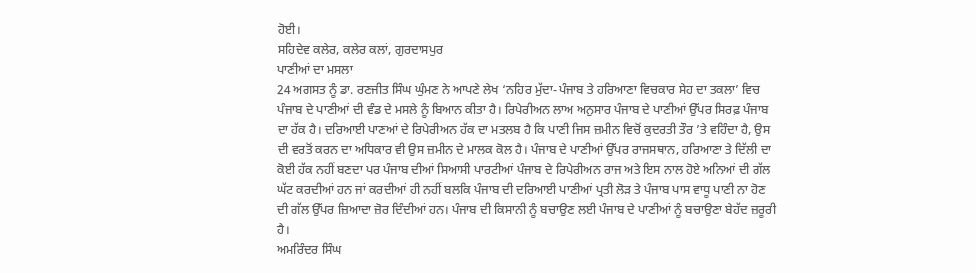ਹੋਈ।
ਸਹਿਦੇਵ ਕਲੇਰ, ਕਲੇਰ ਕਲਾਂ, ਗੁਰਦਾਸਪੁਰ
ਪਾਣੀਆਂ ਦਾ ਮਸਲਾ
24 ਅਗਸਤ ਨੂੰ ਡਾ. ਰਣਜੀਤ ਸਿੰਘ ਘੁੰਮਣ ਨੇ ਆਪਣੇ ਲੇਖ ‘ਨਹਿਰ ਮੁੱਦਾ-ਪੰਜਾਬ ਤੇ ਹਰਿਆਣਾ ਵਿਚਕਾਰ ਸੇਹ ਦਾ ਤਕਲਾ’ ਵਿਚ ਪੰਜਾਬ ਦੇ ਪਾਣੀਆਂ ਦੀ ਵੰਡ ਦੇ ਮਸਲੇ ਨੂੰ ਬਿਆਨ ਕੀਤਾ ਹੈ। ਰਿਪੇਰੀਅਨ ਲਾਅ ਅਨੁਸਾਰ ਪੰਜਾਬ ਦੇ ਪਾਣੀਆਂ ਉੱਪਰ ਸਿਰਫ਼ ਪੰਜਾਬ ਦਾ ਹੱਕ ਹੈ। ਦਰਿਆਈ ਪਾਣਆਂ ਦੇ ਰਿਪੇਰੀਅਨ ਹੱਕ ਦਾ ਮਤਲਬ ਹੈ ਕਿ ਪਾਣੀ ਜਿਸ ਜ਼ਮੀਨ ਵਿਚੋਂ ਕੁਦਰਤੀ ਤੌਰ ’ਤੇ ਵਹਿੰਦਾ ਹੈ, ਉਸ ਦੀ ਵਰਤੋਂ ਕਰਨ ਦਾ ਅਧਿਕਾਰ ਵੀ ਉਸ ਜ਼ਮੀਨ ਦੇ ਮਾਲਕ ਕੋਲ ਹੈ। ਪੰਜਾਬ ਦੇ ਪਾਣੀਆਂ ਉੱਪਰ ਰਾਜਸਥਾਨ, ਹਰਿਆਣਾ ਤੇ ਦਿੱਲੀ ਦਾ ਕੋਈ ਹੱਕ ਨਹੀਂ ਬਣਦਾ ਪਰ ਪੰਜਾਬ ਦੀਆਂ ਸਿਆਸੀ ਪਾਰਟੀਆਂ ਪੰਜਾਬ ਦੇ ਰਿਪੇਰੀਅਨ ਰਾਜ ਅਤੇ ਇਸ ਨਾਲ ਹੋਏ ਅਨਿਆਂ ਦੀ ਗੱਲ ਘੱਟ ਕਰਦੀਆਂ ਹਨ ਜਾਂ ਕਰਦੀਆਂ ਹੀ ਨਹੀਂ ਬਲਕਿ ਪੰਜਾਬ ਦੀ ਦਰਿਆਈ ਪਾਣੀਆਂ ਪ੍ਰਤੀ ਲੋੜ ਤੇ ਪੰਜਾਬ ਪਾਸ ਵਾਧੂ ਪਾਣੀ ਨਾ ਹੋਣ ਦੀ ਗੱਲ ਉੱਪਰ ਜ਼ਿਆਦਾ ਜ਼ੋਰ ਦਿੰਦੀਆਂ ਹਨ। ਪੰਜਾਬ ਦੀ ਕਿਸਾਨੀ ਨੂੰ ਬਚਾਉਣ ਲਈ ਪੰਜਾਬ ਦੇ ਪਾਣੀਆਂ ਨੂੰ ਬਚਾਉਣਾ ਬੇਹੱਦ ਜ਼ਰੂਰੀ ਹੈ।
ਅਮਰਿੰਦਰ ਸਿੰਘ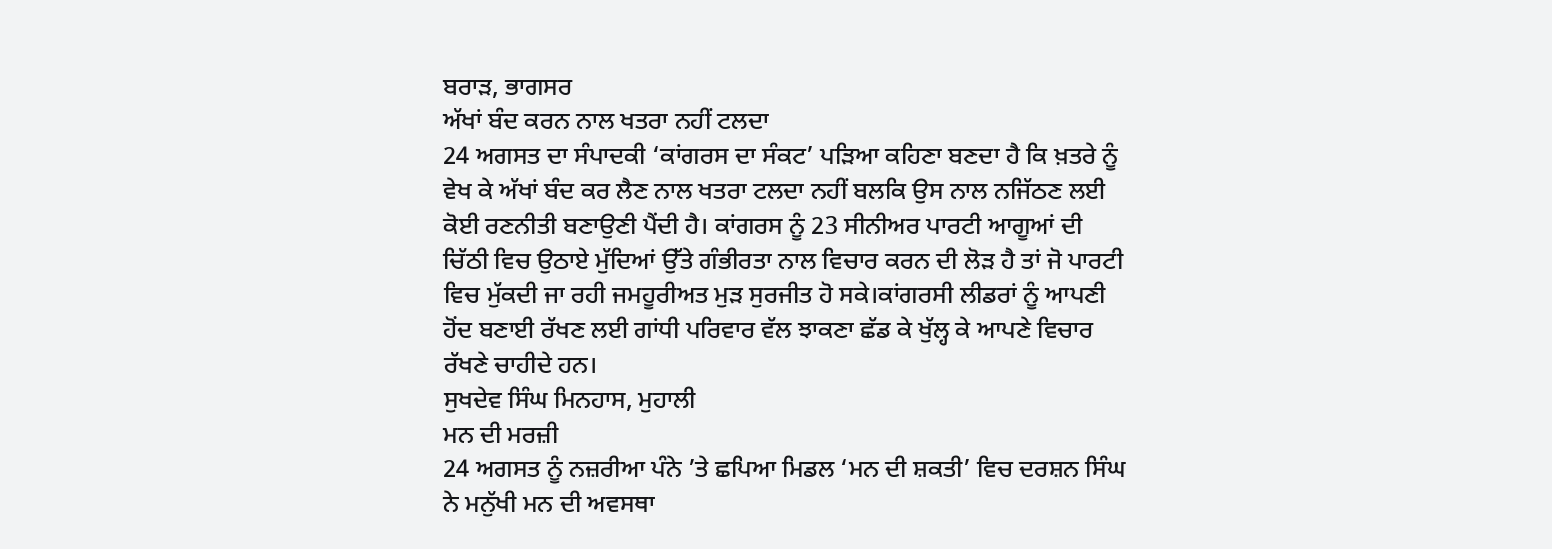ਬਰਾੜ, ਭਾਗਸਰ
ਅੱਖਾਂ ਬੰਦ ਕਰਨ ਨਾਲ ਖਤਰਾ ਨਹੀਂ ਟਲਦਾ
24 ਅਗਸਤ ਦਾ ਸੰਪਾਦਕੀ ‘ਕਾਂਗਰਸ ਦਾ ਸੰਕਟ’ ਪੜਿਆ ਕਹਿਣਾ ਬਣਦਾ ਹੈ ਕਿ ਖ਼ਤਰੇ ਨੂੰ ਵੇਖ ਕੇ ਅੱਖਾਂ ਬੰਦ ਕਰ ਲੈਣ ਨਾਲ ਖਤਰਾ ਟਲਦਾ ਨਹੀਂ ਬਲਕਿ ਉਸ ਨਾਲ ਨਜਿੱਠਣ ਲਈ ਕੋਈ ਰਣਨੀਤੀ ਬਣਾਉਣੀ ਪੈਂਦੀ ਹੈ। ਕਾਂਗਰਸ ਨੂੰ 23 ਸੀਨੀਅਰ ਪਾਰਟੀ ਆਗੂਆਂ ਦੀ ਚਿੱਠੀ ਵਿਚ ਉਠਾਏ ਮੁੱਦਿਆਂ ਉੱਤੇ ਗੰਭੀਰਤਾ ਨਾਲ ਵਿਚਾਰ ਕਰਨ ਦੀ ਲੋੜ ਹੈ ਤਾਂ ਜੋ ਪਾਰਟੀ ਵਿਚ ਮੁੱਕਦੀ ਜਾ ਰਹੀ ਜਮਹੂਰੀਅਤ ਮੁੜ ਸੁਰਜੀਤ ਹੋ ਸਕੇ।ਕਾਂਗਰਸੀ ਲੀਡਰਾਂ ਨੂੰ ਆਪਣੀ ਹੋਂਦ ਬਣਾਈ ਰੱਖਣ ਲਈ ਗਾਂਧੀ ਪਰਿਵਾਰ ਵੱਲ ਝਾਕਣਾ ਛੱਡ ਕੇ ਖੁੱਲ੍ਹ ਕੇ ਆਪਣੇ ਵਿਚਾਰ ਰੱਖਣੇ ਚਾਹੀਦੇ ਹਨ।
ਸੁਖਦੇਵ ਸਿੰਘ ਮਿਨਹਾਸ, ਮੁਹਾਲੀ
ਮਨ ਦੀ ਮਰਜ਼ੀ
24 ਅਗਸਤ ਨੂੰ ਨਜ਼ਰੀਆ ਪੰਨੇ ’ਤੇ ਛਪਿਆ ਮਿਡਲ ‘ਮਨ ਦੀ ਸ਼ਕਤੀ’ ਵਿਚ ਦਰਸ਼ਨ ਸਿੰਘ ਨੇ ਮਨੁੱਖੀ ਮਨ ਦੀ ਅਵਸਥਾ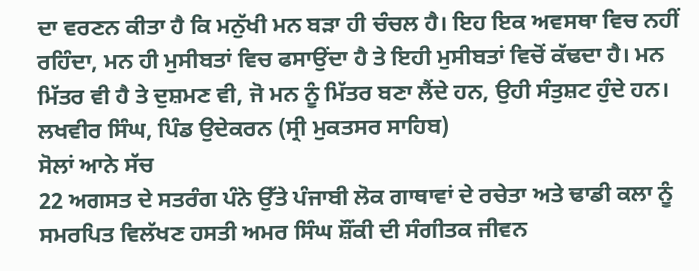ਦਾ ਵਰਣਨ ਕੀਤਾ ਹੈ ਕਿ ਮਨੁੱਖੀ ਮਨ ਬੜਾ ਹੀ ਚੰਚਲ ਹੈ। ਇਹ ਇਕ ਅਵਸਥਾ ਵਿਚ ਨਹੀਂ ਰਹਿੰਦਾ, ਮਨ ਹੀ ਮੁਸੀਬਤਾਂ ਵਿਚ ਫਸਾਉਂਦਾ ਹੈ ਤੇ ਇਹੀ ਮੁਸੀਬਤਾਂ ਵਿਚੋਂ ਕੱਢਦਾ ਹੈ। ਮਨ ਮਿੱਤਰ ਵੀ ਹੈ ਤੇ ਦੁਸ਼ਮਣ ਵੀ, ਜੋ ਮਨ ਨੂੰ ਮਿੱਤਰ ਬਣਾ ਲੈਂਦੇ ਹਨ, ਉਹੀ ਸੰਤੁਸ਼ਟ ਹੁੰਦੇ ਹਨ।
ਲਖਵੀਰ ਸਿੰਘ, ਪਿੰਡ ਉਦੇਕਰਨ (ਸ੍ਰੀ ਮੁਕਤਸਰ ਸਾਹਿਬ)
ਸੋਲਾਂ ਆਨੇ ਸੱਚ
22 ਅਗਸਤ ਦੇ ਸਤਰੰਗ ਪੰਨੇ ਉੱਤੇ ਪੰਜਾਬੀ ਲੋਕ ਗਾਥਾਵਾਂ ਦੇ ਰਚੇਤਾ ਅਤੇ ਢਾਡੀ ਕਲਾ ਨੂੰ ਸਮਰਪਿਤ ਵਿਲੱਖਣ ਹਸਤੀ ਅਮਰ ਸਿੰਘ ਸ਼ੌਂਕੀ ਦੀ ਸੰਗੀਤਕ ਜੀਵਨ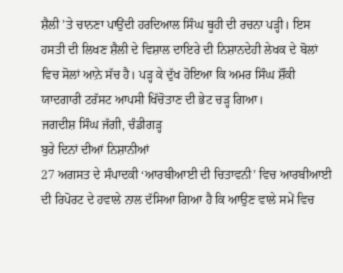ਸ਼ੈਲੀ ’ਤੇ ਚਾਨਣਾ ਪਾਉਂਦੀ ਹਰਦਿਆਲ ਸਿੰਘ ਥੂਹੀ ਦੀ ਰਚਨਾ ਪੜ੍ਹੀ। ਇਸ ਹਸਤੀ ਦੀ ਲਿਖਣ ਸ਼ੈਲੀ ਦੇ ਵਿਸ਼ਾਲ ਦਾਇਰੇ ਦੀ ਨਿਸ਼ਾਨਦੇਹੀ ਲੇਖਕ ਦੇ ਬੋਲਾਂ ਵਿਚ ਸੋਲਾਂ ਆ਼ਨੇ ਸੱਚ ਹੈ। ਪੜ੍ਹ ਕੇ ਦੁੱਖ ਹੋਇਆ ਕਿ ਅਮਰ ਸਿੰਘ ਸ਼ੌਂਕੀ ਯਾਦਗਾਰੀ ਟਰੱਸਟ ਆਪਸੀ ਖਿੱਚੋਤਾਣ ਦੀ ਭੇਟ ਚੜ੍ਹ ਗਿਆ।
ਜਗਦੀਸ਼ ਸਿੰਘ ਜੱਗੀ, ਚੰਡੀਗੜ੍ਹ
ਬੁਰੇ ਦਿਨਾਂ ਦੀਆਂ ਨਿਸ਼ਾਨੀਆਂ
27 ਅਗਸਤ ਦੇ ਸੰਪਾਦਕੀ ‘ਆਰਬੀਆਈ ਦੀ ਚਿਤਾਵਨੀ’ ਵਿਚ ਆਰਬੀਆਈ ਦੀ ਰਿਪੋਰਟ ਦੇ ਹਵਾਲੇ ਨਾਲ ਦੱਸਿਆ ਗਿਆ ਹੈ ਕਿ ਆਉਣ ਵਾਲੇ ਸਮੇਂ ਵਿਚ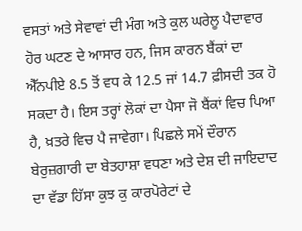ਵਸਤਾਂ ਅਤੇ ਸੇਵਾਵਾਂ ਦੀ ਮੰਗ ਅਤੇ ਕੁਲ ਘਰੇਲੂ ਪੈਦਾਵਾਰ ਹੋਰ ਘਟਣ ਦੇ ਆਸਾਰ ਹਨ, ਜਿਸ ਕਾਰਨ ਬੈਂਕਾਂ ਦਾ ਐੱਨਪੀਏ 8.5 ਤੋਂ ਵਧ ਕੇ 12.5 ਜਾਂ 14.7 ਫ਼ੀਸਦੀ ਤਕ ਹੋ ਸਕਦਾ ਹੈ। ਇਸ ਤਰ੍ਹਾਂ ਲੋਕਾਂ ਦਾ ਪੈਸਾ ਜੋ ਬੈਂਕਾਂ ਵਿਚ ਪਿਆ ਹੈ, ਖ਼ਤਰੇ ਵਿਚ ਪੈ ਜਾਵੇਗਾ। ਪਿਛਲੇ ਸਮੇਂ ਦੌਰਾਨ ਬੇਰੁਜ਼ਗਾਰੀ ਦਾ ਬੇਤਹਾਸ਼ਾ ਵਧਣਾ ਅਤੇ ਦੇਸ਼ ਦੀ ਜਾਇਦਾਦ ਦਾ ਵੱਡਾ ਹਿੱਸਾ ਕੁਝ ਕੁ ਕਾਰਪੋਰੇਟਾਂ ਦੇ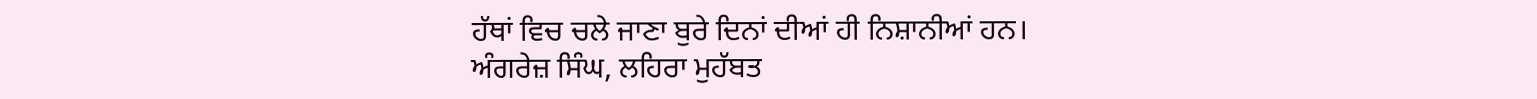ਹੱਥਾਂ ਵਿਚ ਚਲੇ ਜਾਣਾ ਬੁਰੇ ਦਿਨਾਂ ਦੀਆਂ ਹੀ ਨਿਸ਼ਾਨੀਆਂ ਹਨ।
ਅੰਗਰੇਜ਼ ਸਿੰਘ, ਲਹਿਰਾ ਮੁਹੱਬਤ